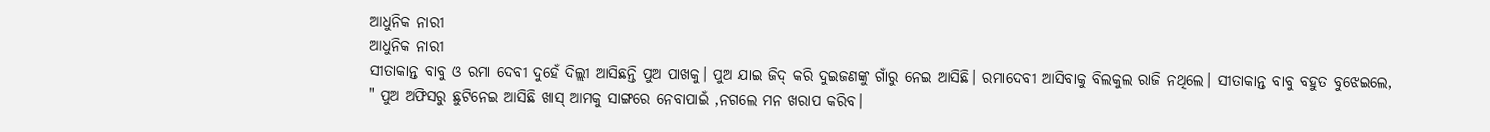ଆଧୁନିକ ନାରୀ
ଆଧୁନିକ ନାରୀ
ସୀତାକାନ୍ତ ବାବୁ ଓ ରମା ଦେବୀ ଦୁହେଁ ଦିଲ୍ଲୀ ଆସିଛନ୍ତି ପୁଅ ପାଖକୁ। ପୁଅ ଯାଇ ଜିଦ୍ କରି ଦୁଇଜଣଙ୍କୁ ଗାଁରୁ ନେଇ ଆସିଛି। ରମାଦେବୀ ଆସିବାକୁ ବିଲକୁଲ ରାଜି ନଥିଲେ। ସୀତାକାନ୍ତ ବାବୁ ବହୁତ ବୁଝେଇଲେ, " ପୁଅ ଅଫିସରୁ ଛୁଟିନେଇ ଆସିଛି ଖାସ୍ ଆମକୁ ସାଙ୍ଗରେ ନେବାପାଇଁ ,ନଗଲେ ମନ ଖରାପ କରିବ।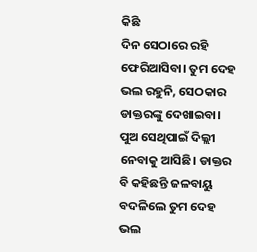କିଛି
ଦିନ ସେଠାରେ ରହି ଫେରିଆସିବା। ତୁମ ଦେହ ଭଲ ରହୁନି, ସେଠକାର ଡାକ୍ତରଙ୍କୁ ଦେଖାଇବା। ପୁଅ ସେଥିପାଇଁ ଦିଲ୍ଲୀ ନେବାକୁ ଆସିଛି। ଡାକ୍ତର ବି କହିଛନ୍ତି ଜଳବାୟୁ ବଦଳିଲେ ତୁମ ଦେହ ଭଲ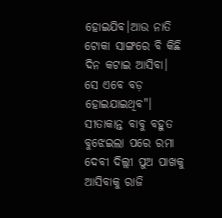ହୋଇଯିବ।ଆଉ ନାତି ଟୋକା ସାଙ୍ଗରେ ବି କିଛି ଦିନ କଟାଇ ଆସିବା। ସେ ଏବେ ବଡ଼ ହୋଇଯାଇଥିବ"। ସୀତାକାନ୍ତ ବାବୁ ବହୁତ ବୁଝେଇଲା ପରେ ରମା ଦେବୀ ଦିଲ୍ଲୀ ପୁଅ ପାଖକୁ ଆସିବାକୁ ରାଜି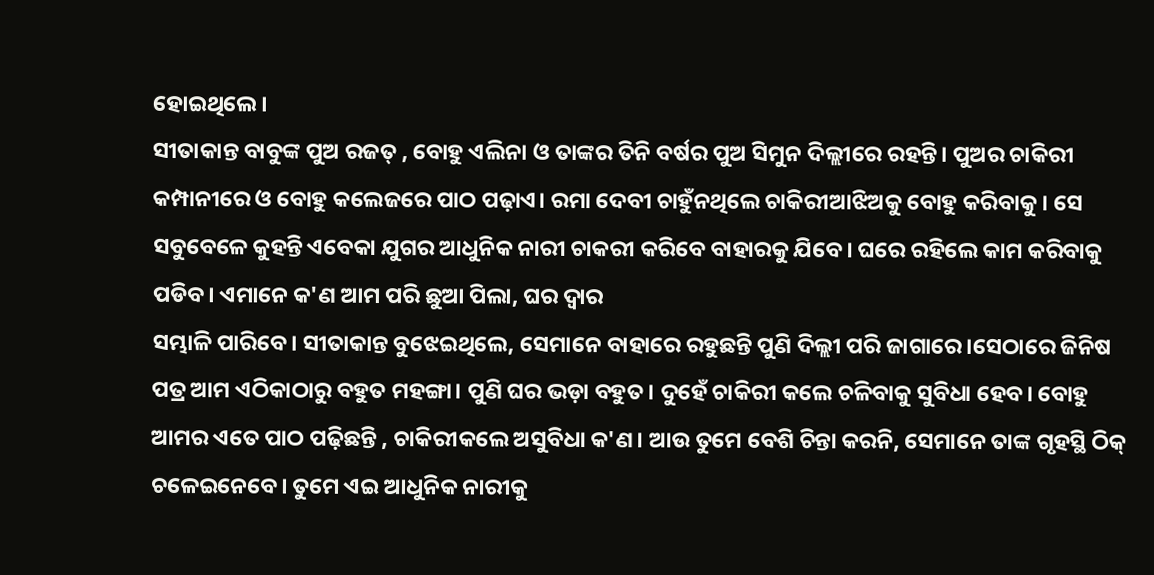ହୋଇଥିଲେ।
ସୀତାକାନ୍ତ ବାବୁଙ୍କ ପୁଅ ରଜତ୍ , ବୋହୁ ଏଲିନା ଓ ତାଙ୍କର ତିନି ବର୍ଷର ପୁଅ ସିମୁନ ଦିଲ୍ଲୀରେ ରହନ୍ତି। ପୁଅର ଚାକିରୀ କମ୍ପାନୀରେ ଓ ବୋହୁ କଲେଜରେ ପାଠ ପଢ଼ାଏ। ରମା ଦେବୀ ଚାହୁଁନଥିଲେ ଚାକିରୀଆଝିଅକୁ ବୋହୁ କରିବାକୁ। ସେ ସବୁବେଳେ କୁହନ୍ତି ଏବେକା ଯୁଗର ଆଧୁନିକ ନାରୀ ଚାକରୀ କରିବେ ବାହାରକୁ ଯିବେ। ଘରେ ରହିଲେ କାମ କରିବାକୁ ପଡିବ। ଏମାନେ କ'ଣ ଆମ ପରି ଛୁଆ ପିଲା, ଘର ଦ୍ବାର
ସମ୍ଭାଳି ପାରିବେ। ସୀତାକାନ୍ତ ବୁଝେଇଥିଲେ, ସେମାନେ ବାହାରେ ରହୁଛନ୍ତି ପୁଣି ଦିଲ୍ଲୀ ପରି ଜାଗାରେ।ସେଠାରେ ଜିନିଷ ପତ୍ର ଆମ ଏଠିକାଠାରୁ ବହୁତ ମହଙ୍ଗା। ପୁଣି ଘର ଭଡ଼ା ବହୁତ। ଦୁହେଁ ଚାକିରୀ କଲେ ଚଳିବାକୁ ସୁବିଧା ହେବ। ବୋହୁ ଆମର ଏତେ ପାଠ ପଢ଼ିଛନ୍ତି , ଚାକିରୀକଲେ ଅସୁବିଧା କ'ଣ। ଆଉ ତୁମେ ବେଶି ଚିନ୍ତା କରନି, ସେମାନେ ତାଙ୍କ ଗୃହସ୍ଥି ଠିକ୍ ଚଳେଇନେବେ। ତୁମେ ଏଇ ଆଧୁନିକ ନାରୀକୁ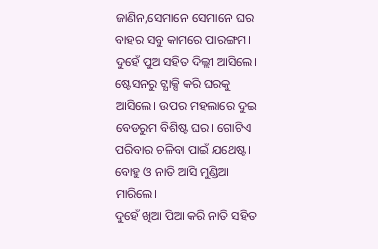ଜାଣିନ,ସେମାନେ ସେମାନେ ଘର ବାହର ସବୁ କାମରେ ପାରଙ୍ଗମ।
ଦୁହେଁ ପୁଅ ସହିତ ଦିଲ୍ଲୀ ଆସିଲେ। ଷ୍ଟେସନରୁ ଟ୍ଯାକ୍ସି କରି ଘରକୁ ଆସିଲେ। ଉପର ମହଲାରେ ଦୁଇ ବେଡରୁମ ବିଶିଷ୍ଟ ଘର। ଗୋଟିଏ ପରିବାର ଚଳିବା ପାଇଁ ଯଥେଷ୍ଟ। ବୋହୁ ଓ ନାତି ଆସି ମୁଣ୍ଡିଆ ମାରିଲେ।
ଦୁହେଁ ଖିଆ ପିଆ କରି ନାତି ସହିତ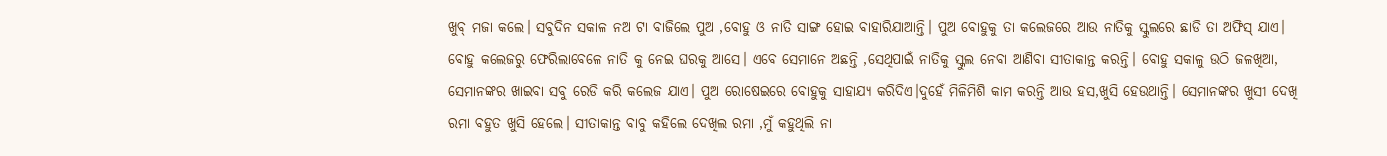ଖୁବ୍ ମଜା କଲେ। ସବୁଦିନ ସକାଳ ନଅ ଟା ବାଜିଲେ ପୁଅ ,ବୋହୁ ଓ ନାତି ସାଙ୍ଗ ହୋଇ ବାହାରିଯାଆନ୍ତି। ପୁଅ ବୋହୁକୁ ତା କଲେଜରେ ଆଉ ନାତିକୁ ସ୍କୁଲରେ ଛାଡି ତା ଅଫିସ୍ ଯାଏ। ବୋହୁ କଲେଜରୁ ଫେରିଲାବେଳେ ନାତି କୁ ନେଇ ଘରକୁ ଆସେ। ଏବେ ସେମାନେ ଅଛନ୍ତି ,ସେଥିପାଇଁ ନାତିକୁ ସ୍କୁଲ ନେବା ଆଣିବା ସୀତାକାନ୍ତ କରନ୍ତି। ବୋହୁ ସକାଳୁ ଉଠି ଜଳଖିଆ, ସେମାନଙ୍କର ଖାଇବା ସବୁ ରେଡି କରି କଲେଜ ଯାଏ। ପୁଅ ରୋଷେଇରେ ବୋହୁକୁ ସାହାଯ୍ଯ କରିଦିଏ।ଦୁହେଁ ମିଳିମିଶି କାମ କରନ୍ତି ଆଉ ହସ,ଖୁସି ହେଉଥାନ୍ତି। ସେମାନଙ୍କର ଖୁସୀ ଦେଖି ରମା ବହୁତ ଖୁସି ହେଲେ। ସୀତାକାନ୍ତ ବାବୁ କହିଲେ ଦେଖିଲ ରମା ,ମୁଁ କହୁଥିଲି ନା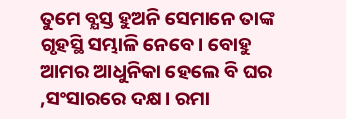ତୁମେ ବ୍ଯସ୍ତ ହୁଅନି ସେମାନେ ତାଙ୍କ ଗୃହସ୍ଥି ସମ୍ଭାଳି ନେବେ। ବୋହୁ ଆମର ଆଧୁନିକା ହେଲେ ବି ଘର ,ସଂସାରରେ ଦକ୍ଷ। ରମା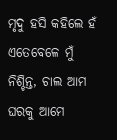ମୃଦୁ ହସି କହିଲେ ହଁ ଏତେବେଳେ ମୁଁ ନିଶ୍ଚିନ୍ତ, ଚାଲ ଆମ ଘରକୁ ଆମେ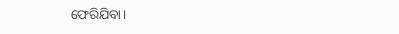ଫେରିଯିବା।